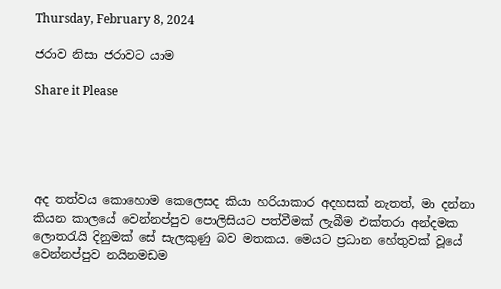Thursday, February 8, 2024

ජරාව නිසා ජරාවට යාම

Share it Please





අද තත්වය කොහොම කෙලෙසද කියා හරියාකාර අදහසක් නැතත්, මා දන්නා කියන කාලයේ වෙන්නප්පුව පොලිසියට පත්වීමක් ලැබීම එක්තරා අන්දමක ලොතරැයි දිනුමක් සේ සැලකුණු බව මතකය. මෙයට ප්‍රධාන හේතුවක් වූයේ වෙන්නප්පුව නයිනමඩම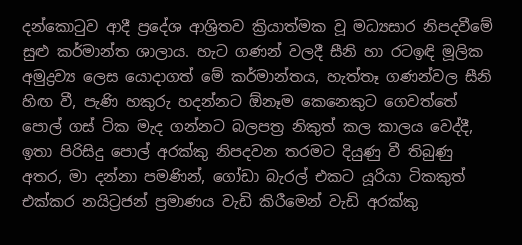දන්කොටුව ආදී ප්‍රදේශ ආශ්‍රිතව ක්‍රියාත්මක වූ මධ්‍යසාර නිපදවීමේ සුළු කර්මාන්ත ශාලාය. හැට ගණන් වලදී සීනි හා රටඉඳි මූලික අමුද්‍රව්‍ය ලෙස යොදාගත් මේ කර්මාන්තය, හැත්තෑ ගණන්වල සීනි හිඟ වී, පැණි හකුරු හදන්නට ඕනෑම කෙනෙකුට ගෙවත්තේ පොල් ගස් ටික මැද ගන්නට බලපත්‍ර නිකුත් කල කාලය වෙද්දී, ඉතා පිරිසිදු පොල් අරක්කු නිපදවන තරමට දියුණු වී තිබුණු අතර, මා දන්නා පමණින්, ගෝඩා බැරල් එකට යූරියා ටිකකුත් එක්කර නයිට්‍රජන් ප්‍රමාණය වැඩි කිරීමෙන් වැඩි අරක්කු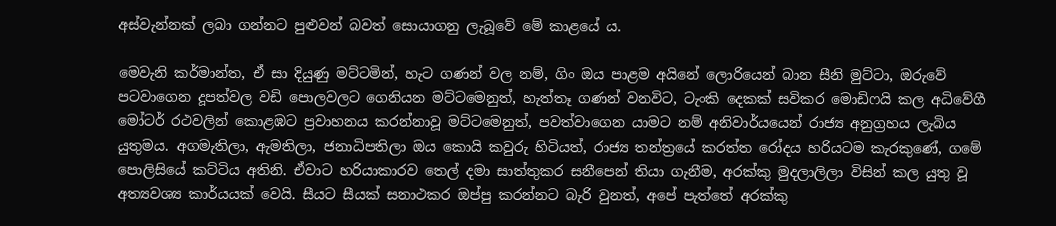අස්වැන්නක් ලබා ගන්නට පුළුවන් බවත් සොයාගනු ලැබූවේ මේ කාළයේ ය.

මෙවැනි කර්මාන්ත, ඒ සා දියුණු මට්ටමින්, හැට ගණන් වල නම්, ගිං ඔය පාළම අයිනේ ලොරියෙන් බාන සීනි මුට්ටා, ඔරුවේ පටවාගෙන දූපත්වල වඩි පොලවලට ගෙනියන මට්ටමෙනුත්, හැත්තෑ ගණන් වනවිට, ටැංකි දෙකක් සවිකර මොඩිෆයි කල අධිවේගී මෝටර් රථවලින් කොළඹට ප්‍රවාහනය කරන්නාවූ මට්ටමෙනුත්, පවත්වාගෙන යාමට නම් අනිවාර්යයෙන් රාජ්‍ය අනුග්‍රහය ලැබිය යුතුමය. අගමැතිලා, ඇමතිලා, ජනාධිපතිලා ඔය කොයි කවුරු හිටියත්, රාජ්‍ය තන්ත්‍රයේ කරත්ත රෝදය හරියටම කැරකුණේ, ගමේ පොලිසියේ කට්ටිය අතිනි. ඒවාට හරියාකාරව තෙල් දමා සාත්තුකර සනීපෙන් තියා ගැනීම, අරක්කු මුදලාලිලා විසින් කල යුතු වූ අත්‍යවශ්‍ය කාර්යයක් වෙයි. සීයට සීයක් සනාථකර ඔප්පු කරන්නට බැරි වුනත්, අපේ පැත්තේ අරක්කු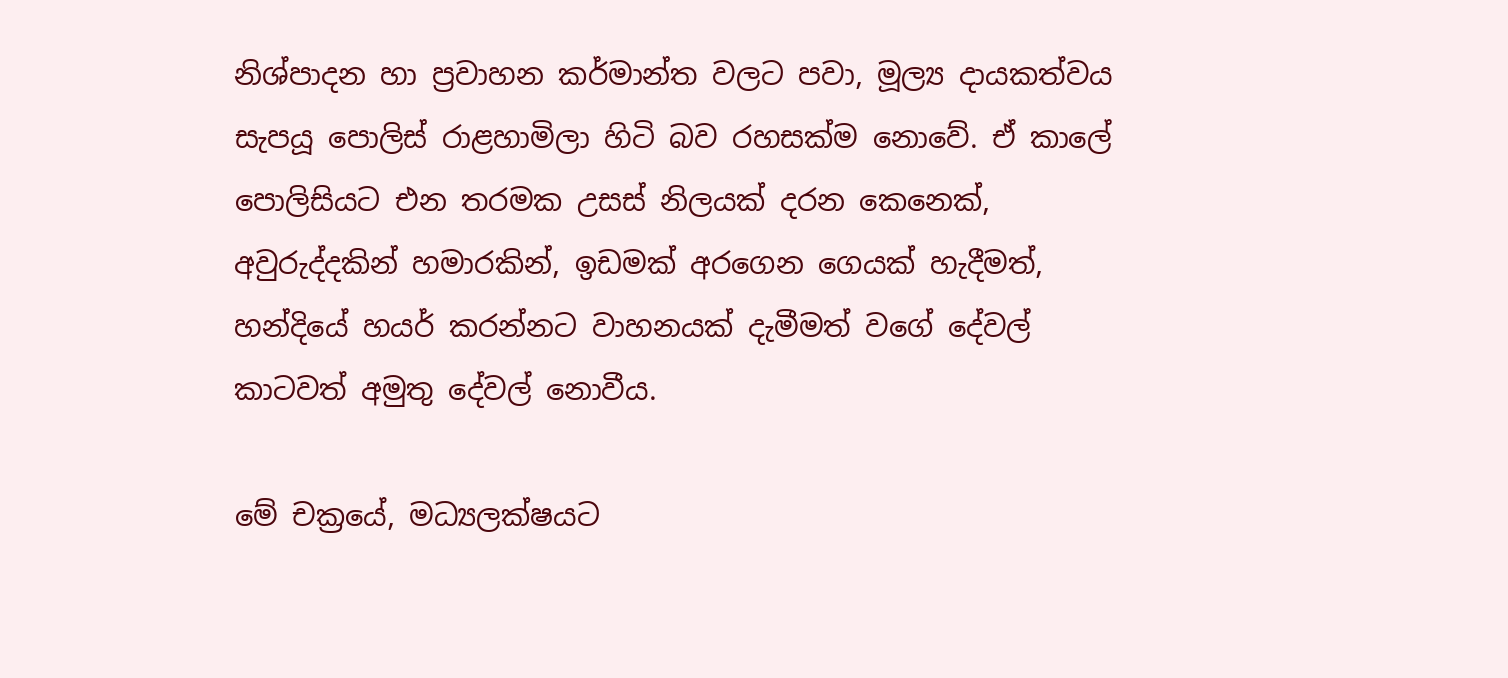නිශ්පාදන හා ප්‍රවාහන කර්මාන්ත වලට පවා, මූල්‍ය දායකත්වය සැපයූ පොලිස් රාළහාමිලා හිටි බව රහසක්ම නොවේ. ඒ කාලේ පොලිසියට එන තරමක උසස් නිලයක් දරන කෙනෙක්, අවුරුද්දකින් හමාරකින්, ඉඩමක් අරගෙන ගෙයක් හැදීමත්, හන්දියේ හයර් කරන්නට වාහනයක් දැමීමත් වගේ දේවල් කාටවත් අමුතු දේවල් නොවීය.

මේ චක්‍රයේ, මධ්‍යලක්ෂයට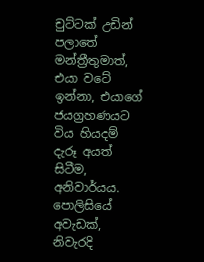චුට්ටක් උඩින් පලාතේ මන්ත්‍රීතුමාත්, එයා වටේ ඉන්නා, එයාගේ ජයග්‍රහණයට විය හියදම් දැරූ අයත් සිටීම, අනිවාර්යය. පොලිසියේ අවැඩක්, නිවැරදි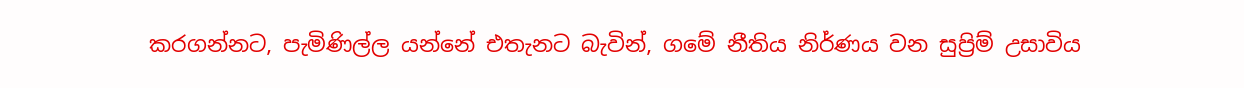කරගන්නට, පැමිණිල්ල යන්නේ එතැනට බැවින්, ගමේ නීතිය නිර්ණය වන සුප්‍රිම් උසාවිය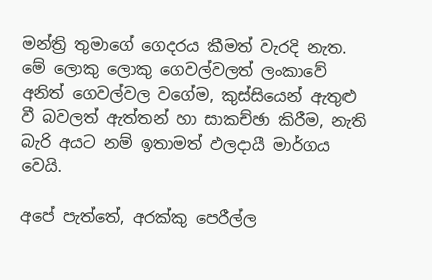මන්ත්‍රි තුමාගේ ගෙදරය කීමත් වැරදි නැත. මේ ලොකු ලොකු ගෙවල්වලත් ලංකාවේ අනිත් ගෙවල්වල වගේම, කුස්සියෙන් ඇතුළු වී බවලත් ඇත්තන් හා සාකච්ඡා කිරීම, නැති බැරි අයට නම් ඉතාමත් ඵලදායී මාර්ගය වෙයි.

අපේ පැත්තේ, අරක්කු පෙරීල්ල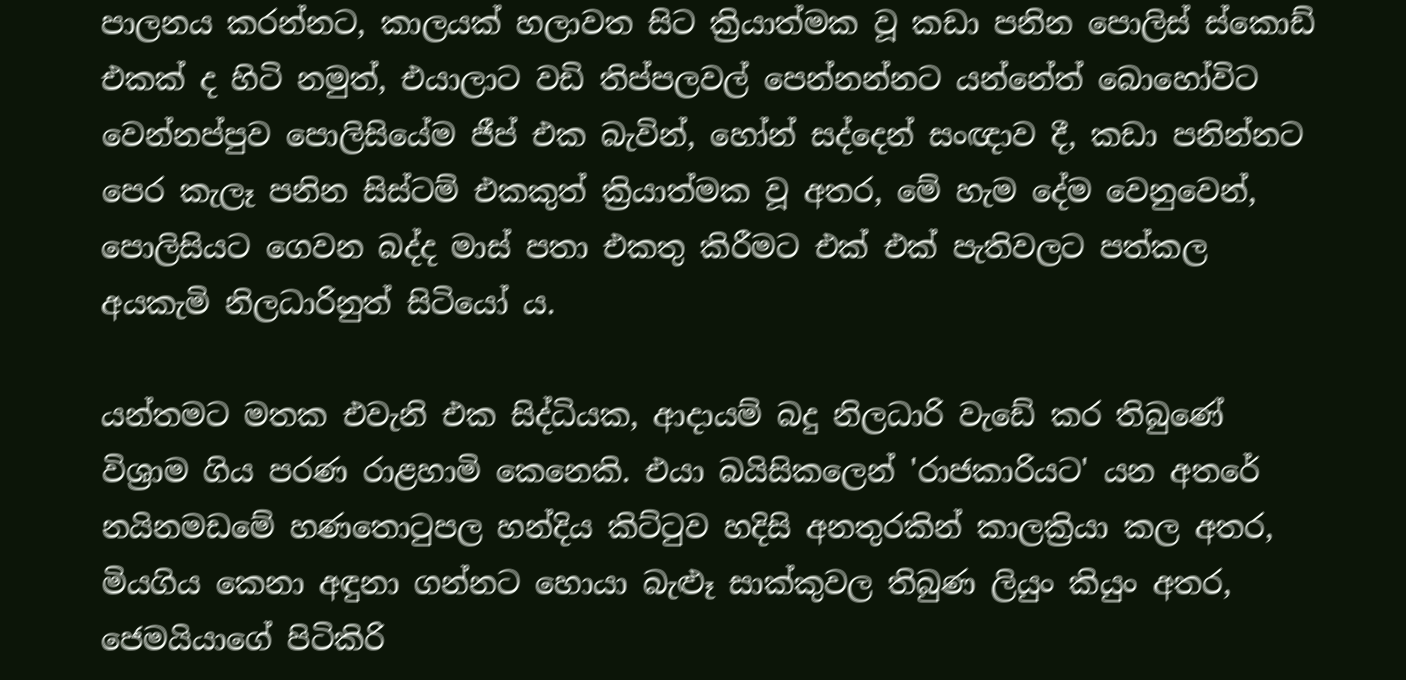පාලනය කරන්නට, කාලයක් හලාවත සිට ක්‍රියාත්මක වූ කඩා පනින පොලිස් ස්කොඩ් එකක් ද හිටි නමුත්, එයාලාට වඩි තිප්පලවල් පෙන්නන්නට යන්නේත් බොහෝවිට වෙන්නප්පුව පොලිසියේම ජීප් එක බැවින්, හෝන් සද්දෙන් සංඥාව දී, කඩා පනින්නට පෙර කැලෑ පනින සිස්ටම් එකකුත් ක්‍රියාත්මක වූ අතර, මේ හැම දේම වෙනුවෙන්, පොලිසියට ගෙවන බද්ද මාස් පතා එකතු කිරීමට එක් එක් පැතිවලට පත්කල අයකැමි නිලධාරිනුත් සිටියෝ ය.

යන්තමට මතක එවැනි එක සිද්ධියක, ආදායම් බදු නිලධාරි වැඩේ කර තිබුණේ විශ්‍රාම ගිය පරණ රාළහාමි කෙනෙකි. එයා බයිසිකලෙන් 'රාජකාරියට' යන අතරේ නයිනමඩමේ හණතොටුපල හන්දිය කිට්ටුව හදිසි අනතුරකින් කාලක්‍රියා කල අතර, මියගිය කෙනා අඳුනා ගන්නට හොයා බැළූ සාක්කුවල තිබුණ ලියුං කියුං අතර, ජෙමයියාගේ පිටිකිරි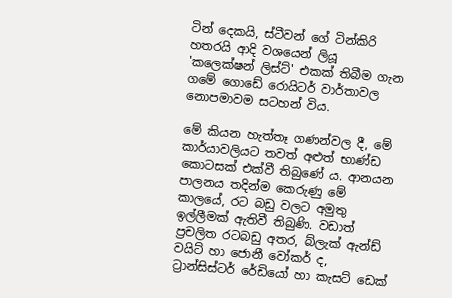ටින් දෙකයි, ස්ටීවන් ගේ ටින්කිරි හතරයි ආදි වශයෙන් ලියූ 'කලෙක්ෂන් ලිස්ට්' එකක් තිබීම ගැන ගමේ ගොඩේ රොයිටර් වාර්තාවල නොපමාවම සටහන් විය.

මේ කියන හැත්තෑ ගණන්වල දී, මේ කාර්යාවලියට තවත් අළුත් භාණ්ඩ කොටසක් එක්වී තිබුණේ ය. ආනයන පාලනය තදින්ම කෙරුණු මේ කාල‍‍යේ, රට බඩු වලට අමුතු ඉල්ලීමක් ඇතිවී තිබුණි. වඩාත් ප්‍රචලිත රටබඩු අතර, බ්ලැක් ඇන්ඩ් වයිට් හා ජොනී වෝකර් ද, ට්‍රාන්සිස්ටර් රේඩියෝ හා කැසට් ඩෙක්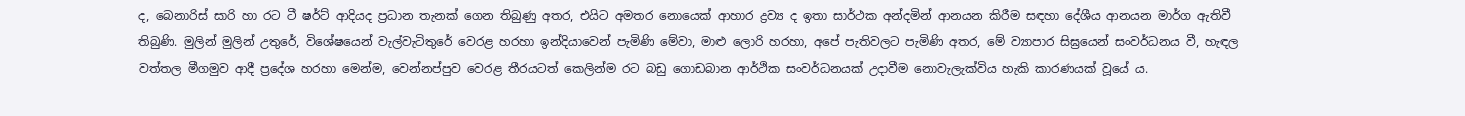ද, බෙනාරිස් සාරි හා රට ටී ෂර්ට් ආදියද ප්‍රධාන තැනක් ගෙන තිබුණු අතර, එයිට අමතර නොයෙක් ආහාර ද්‍රව්‍ය ද ‍ඉතා සාර්ථක අන්දමින් ආනයන කිරීම සඳහා දේශීය ආනයන මාර්ග ඇතිවී තිබුණි. මුලින් මුලින් උතුරේ, විශේෂයෙන් වැල්වැටිතුරේ වෙරළ හරහා ‍ඉන්දි‍යාවෙන් පැමිණි මේවා, මාළු ලොරි හරහා, අපේ පැතිවලට පැමිණි අතර, මේ ව්‍යාපාර සිඝ්‍රයෙන් සංවර්ධනය වී, හැඳල වත්තල මීගමුව ආදී ප්‍රදේශ හරහා මෙන්ම, වෙන්නප්පුව වෙරළ තීරයටත් කෙලින්ම රට බඩු ගොඩබාන ආර්ථික සංවර්ධනයක් උදාවීම නොවැලැක්විය හැකි කාරණයක් වූයේ ය.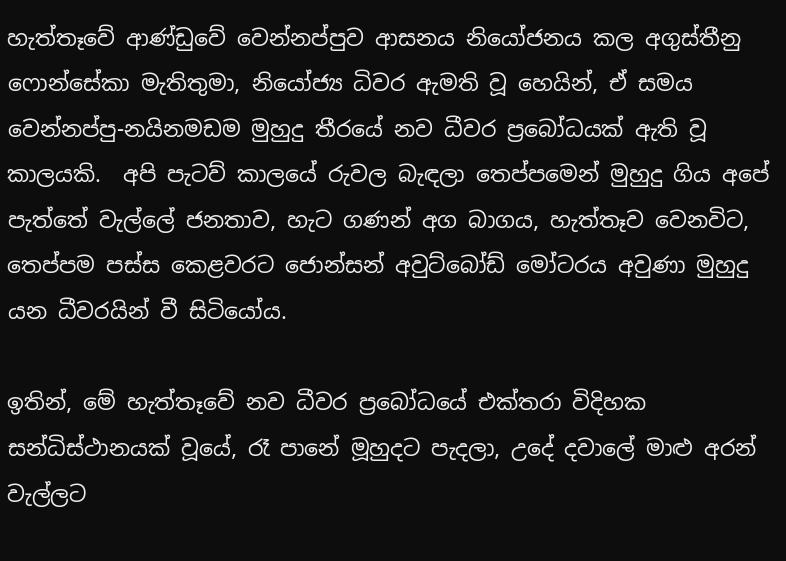හැත්තෑවේ ආණ්ඩුවේ වෙන්නප්පුව ආසනය නියෝජනය කල අගුස්තීනු ෆොන්සේකා මැතිතුමා, නියෝජ්‍ය ධිවර ඇමති වූ හෙයින්, ඒ සමය වෙන්නප්පු-නයිනමඩම මුහුදු තීරයේ නව ධීවර ප්‍රබෝධයක් ඇති වූ කාලයකි.  අපි පැටව් කාලයේ රුවල බැඳලා තෙප්පමෙන් මුහුදු ගිය අපේ පැත්තේ වැල්ලේ ජනතාව, හැට ගණන් අග බාගය, හැත්තෑව වෙනවිට, තෙප්පම පස්ස කෙළවරට ජොන්සන් අවුට්බෝඩ් මෝටරය අවුණා මුහුදු යන ධීවරයින් වී සිටියෝය.

ඉතින්, මේ හැත්තෑවේ නව ධීවර ප්‍රබෝධයේ එක්තරා විදිහක සන්ධිස්ථානයක් වූයේ, රෑ පානේ මූහුදට පැදලා, උදේ දවාලේ මාළු අරන් වැල්ලට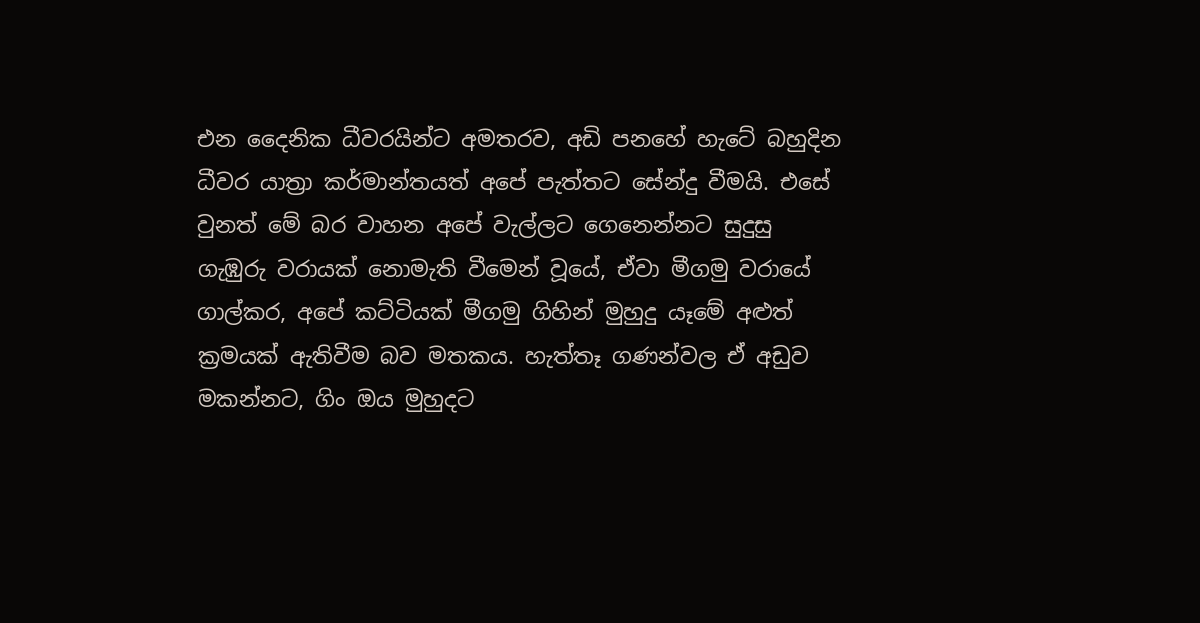එන දෛනික ධීවරයින්ට අමතරව, අඩි පනහේ හැටේ බහුදින ධීවර යාත්‍රා කර්මාන්තයත් අපේ පැත්තට සේන්දු වීමයි. එසේ වුනත් මේ බර වාහන අපේ වැල්ලට ගෙනෙන්නට සුදුසු ගැඹුරු වරායක් නොමැති වීමෙන් වූයේ, ඒවා මීගමු වරායේ ගාල්කර, අපේ කට්ටියක් මීගමු ගිහින් මුහුදු යෑමේ අළුත් ක්‍රමයක් ඇතිවීම බව මතකය. හැත්තෑ ගණන්වල ඒ අඩුව මකන්නට, ගිං ඔය මුහුදට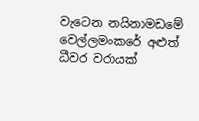වැටෙන ‌නයිනාමඩමේ වෙල්ලමංකරේ අළුත් ධීවර වරායක්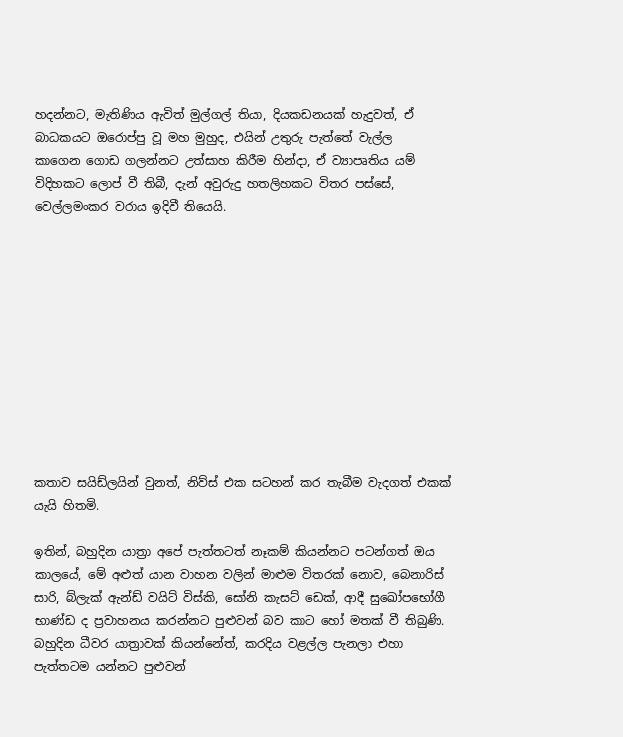හදන්නට, මැතිණිය ඇවිත් මුල්ගල් තියා, දියකඩනයක් හැදුවත්, ඒ බාධකයට ඔරොප්පු වූ මහ මුහුද, එයින් උතුරු පැත්තේ වැල්ල කාගෙන ‌ගොඩ ගලන්නට උත්සාහ කිරීම හින්දා, ඒ ව්‍යාපෘතිය යම් විදිහකට ලොප් වී තිබී, දැන් අවුරුදු හතලිහකට විතර පස්සේ, වෙල්ලමංකර වරාය ඉදිවී තියෙයි.











කතාව සයිඩ්ලයින් වුනත්, නිව්ස් එක සටහන් කර තැබීම වැදගත් එකක් යැයි හිතමි.

ඉතින්, බහුදින යාත්‍රා අපේ පැත්තටත් නෑකම් කියන්නට පටන්ගත් ඔය කාලයේ, මේ අළුත් යාන වාහන වලින් මාළුම විතරක් නොව, බෙනාරිස් සාරි, බ්ලැක් ඇන්ඩ් වයිට් විස්කි, සෝනි කැසට් ඩෙක්, ආදී සුඛෝප‌භෝගී භාණ්ඩ ද ප්‍රවාහනය කරන්නට පුළුවන් බව කාට හෝ මතක් වී තිබුණි. බහුදින ධීවර යාත්‍රාවක් කියන්නේත්, කරදිය වළල්ල පැනලා එහා පැත්තටම යන්නට පුළුවන්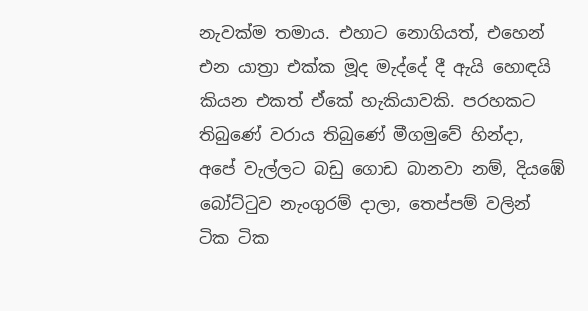නැවක්ම තමාය. එහාට නොගියත්, එහෙන් එන යාත්‍රා එක්ක මූද මැද්දේ දී ඇයි හොඳයි කියන එකත් ඒකේ හැකියාවකි. පරහකට තිබුණේ වරාය තිබුණේ මීගමුවේ හින්දා, අපේ වැල්ලට බඩු ගොඩ බානවා නම්, දියඹේ බෝට්ටුව නැංගුරම් දාලා, තෙප්පම් වලින් ටික ටික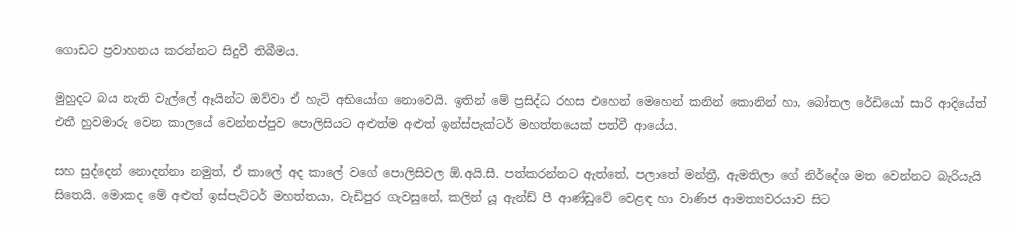ගොඩට ප්‍රවාහනය කරන්නට සිදුවී තිබීමය.

මුහුදට බය නැති වැල්ලේ ඈයින්ට ඔව්වා ඒ හැටි අභියෝග නොවෙයි. ඉතින් මේ ප්‍රසිද්ධ රහස එහෙන් මෙහෙන් කනින් කොනින් හා, බෝතල රේඩියෝ සාරි ආදියේත් එතී හුවමාරු වෙන කාලයේ වෙන්නප්පුව පොලිසියට අළුත්ම අළුත් ඉන්ස්පැක්ටර් මහත්තයෙක් පත්වී ආයේය.

සහ සුද්දෙන් නොදන්නා නමුත්, ඒ කාලේ අද කාලේ වගේ පොලිසිවල ඕ.අයි.සී. පත්කරන්නට ඇත්තේ, පලාතේ මන්ත්‍රී, ඇමතිලා ගේ නිර්දේශ මත වෙන්නට බැරියැයි සිතෙයි. මොකද මේ අළුත් ඉස්පැට්ටර් මහත්තයා, වැඩිපුර ගැවසුනේ, කලින් යූ ඇන්ඩ් පී ආණ්ඩුවේ වෙළඳ හා වාණිජ ආමත්‍යවරයාව සිට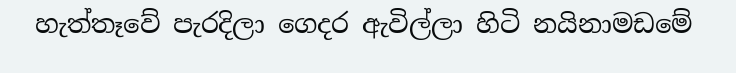හැත්තෑවේ පැරදිලා ගෙදර ඇවිල්ලා හිටි නයිනාමඩමේ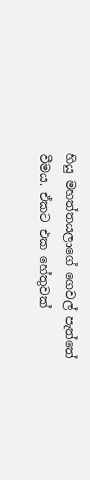හියු මහත්තයලාගේ ගෙවල් පැත්තේ වීමය. ඒකට එක හේතුවක්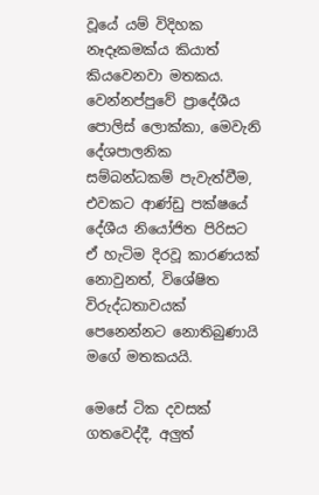වූයේ යම් විදිහක නෑදෑකමක්ය කියාත් කියවෙනවා මතකය. වෙන්නප්පුවේ ප්‍රාදේශීය පොලිස් ලොක්කා, මෙවැනි දේශපාලනික සම්බන්ධකම් පැවැත්වීම, එවකට ආණ්ඩු පක්ෂයේ දේශීය නියෝජිත පිරිසට ඒ හැටිම දිරවූ කාරණයක් නොවුනත්, විශේෂිත විරුද්ධතාවයක් පෙනෙන්නට නොතිබුණායි මගේ මතකයයි.

මෙසේ ටික දවසක් ගතවෙද්දී, අලුත්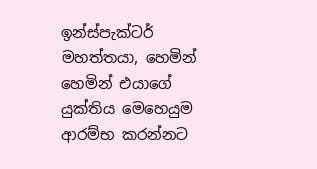ඉන්ස්පැක්ටර් මහත්තයා, හෙමින් හෙමින් එයාගේ යුක්තිය මෙහෙයුම ආරම්භ කරන්නට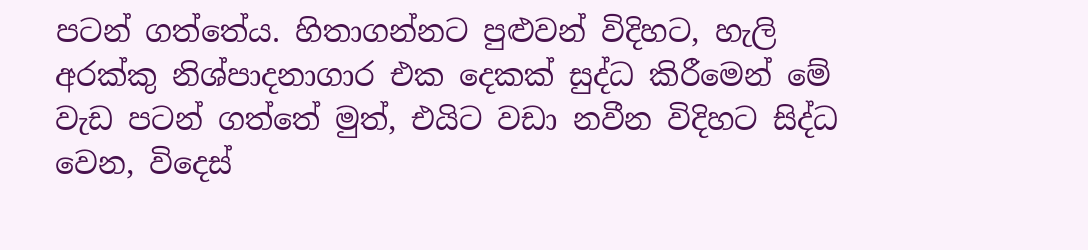පටන් ගත්තේය. හිතාගන්නට පුළුවන් විදිහට, හැලි අරක්කු ‌නිශ්පාදනාගාර එක දෙකක් සුද්ධ කිරීමෙන් මේ වැඩ පටන් ගත්තේ මුත්, එයිට වඩා නවීන විදිහට සිද්ධ වෙන, විදෙස්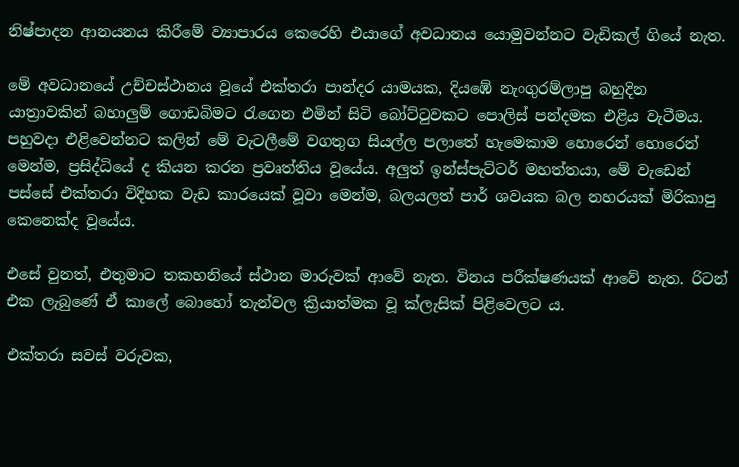නිෂ්පාදන ආනයනය කිරීමේ ව්‍යාපාරය කෙරෙහි එයාගේ අවධානය යොමුවන්නට වැඩිකල් ගියේ නැත.

මේ අවධානයේ උච්චස්ථානය වූයේ එක්තරා පාන්දර යාමයක, දියඹේ නැංගුරම්ලාපු බහුදින යාත්‍රාවකින් බහාලුම් ගොඩබිමට ‌රැගෙන එමින් සිටි බෝට්ටුවකට පොලිස් පන්දමක එළිය වැටීමය. පහුවදා එළිවෙන්නට කලින් මේ වැටලීමේ වගතුග සියල්ල පලාතේ හැමෙකාම හොරෙන් හොරෙන් මෙන්ම, ප්‍රසිද්ධියේ ද කියන කරන ප්‍රවෘත්තිය වූයේය. අලුත් ඉන්ස්පැට්ටර් මහත්තයා, මේ වැඩෙන් පස්සේ එක්තරා විදිහක වැඩ කාරයෙක් වූවා මෙන්ම, බලයලත් පාර් ශවයක බල නහරයක් මිරිකාපු කෙනෙක්ද වූයේය.

එසේ වුනත්, එතුමාට තකහනියේ ස්ථාන මාරුවක් ආවේ නැත. විනය පරීක්ෂණයක් ආවේ නැත. රිටන් එක ලැබුණේ ඒ කාලේ බොහෝ තැන්වල ක්‍රියාත්මක වූ ක්ලැසික් පිළිවෙලට ය.

එක්තරා සවස් වරුවක,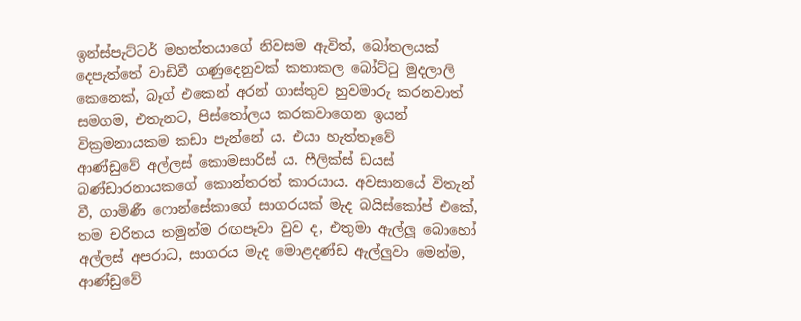ඉන්ස්පැට්ටර් මහත්තයාගේ නිවසම ඇවිත්, බෝතලයක් දෙපැත්තේ වාඩිවී ගණුදෙනුවක් කතාකල බෝට්ටු මුදලාලි කෙනෙක්, බෑග් එකෙන් අරන් ගාස්තුව හුවමාරු කරනවාත් සමගම, එතැනට, පිස්තෝලය කරකවාගෙන ඉයන් වික්‍රමනායකම කඩා පැන්නේ ය. එයා හැත්තෑවේ ආණ්ඩුවේ ‌අල්ලස් කොමසාරිස් ය. ෆීලික්ස් ඩයස් බණ්ඩාරනායකගේ කොන්තරත් කාරයාය. අවසානයේ විතැන් වී, ගාමිණී ෆොන්සේකාගේ සාගරයක් මැද බයිස්කෝප් එකේ, තම චරිතය තමුන්ම රඟපෑවා වුව ද, එතුමා ඇල්ලූ බොහෝ අල්ලස් අපරාධ, සාගරය මැද මොළදණ්ඩ ඇල්ලුවා මෙන්ම, ආණ්ඩුවේ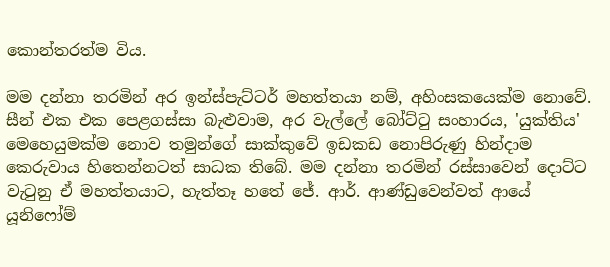කොන්තරත්ම විය.

මම දන්නා තරමින් අර ඉන්ස්පැට්ටර් මහත්තයා නම්, අහිංසකයෙක්ම නොවේ. සීන් එක එක පෙළගස්සා බැළුවාම, අර වැල්ලේ බෝට්ටු සංහාරය, 'යුක්තිය' මෙහෙයුමක්ම නොව තමුන්ගේ සාක්කුවේ ඉඩකඩ නොපිරුණු හින්දාම කෙරුවාය හිතෙන්නටත් සාධක තිබේ. මම දන්නා තරමින් රස්සාවෙන් දොට්ට වැටුනු ඒ මහත්තයාට, හැත්තෑ හතේ ජේ. ආර්. ආණ්ඩුවෙන්වත් ආයේ යූනිෆෝම්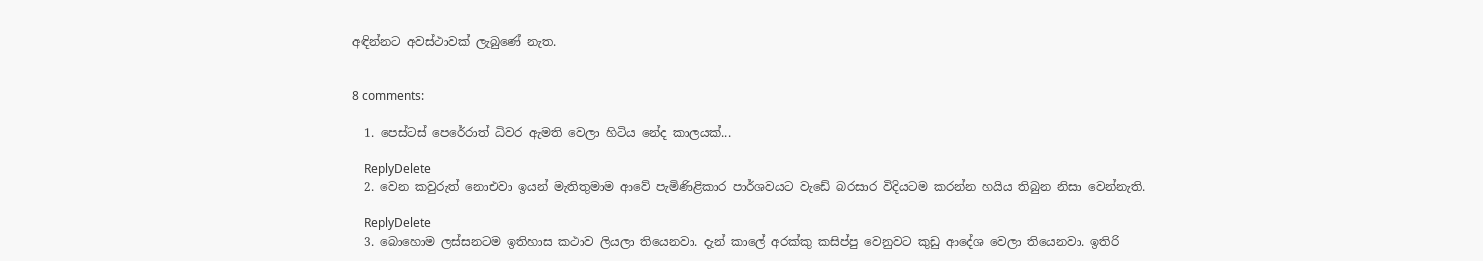අඳින්නට අවස්ථාවක් ලැබුණේ නැත.


8 comments:

  1. පෙස්ටස් පෙරේරාත් ධිවර ඇමති වෙලා හිටිය නේද කාලයක්...

    ReplyDelete
  2. වෙන කවුරුත් නොඑවා ඉයන් මැතිතුමාම ආවේ පැමිණිළිකාර පාර්ශවයට වැඩේ බරසාර විදියටම කරන්න හයිය තිබුන නිසා වෙන්නැති.

    ReplyDelete
  3. බොහොම ලස්සනටම ඉතිහාස කථාව ලියලා තියෙනවා. දැන් කාලේ අරක්කු කසිප්පු වෙනුවට කුඩු ආදේශ වෙලා තියෙනවා. ඉතිරි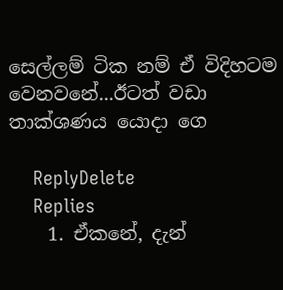සෙල්ලම් ටික නම් ඒ විදිහටම වෙනවනේ...ඊටත් වඩා තාක්ශණය යොදා ගෙ

    ReplyDelete
    Replies
    1. ඒකනේ, දැන්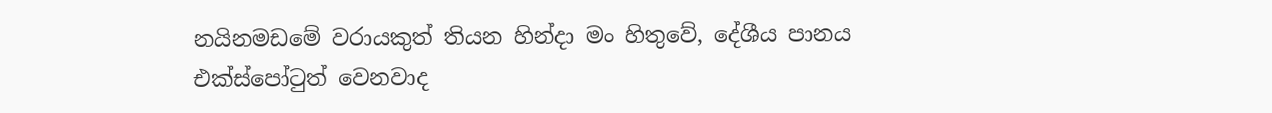නයිනමඩමේ වරායකුත් තියන හින්දා මං හිතුවේ, දේශීය පානය එක්ස්පෝටුත් වෙනවාද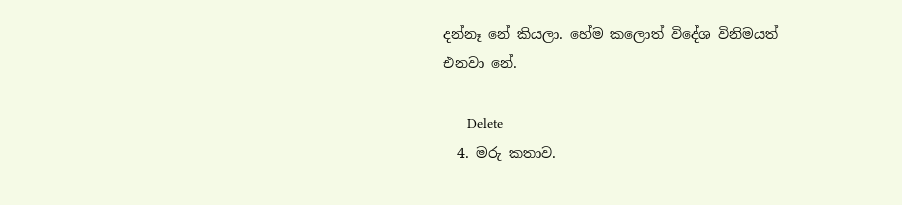දන්නෑ නේ කියලා. හේම කලොත් විදේශ විනිමයත් එනවා නේ.

      Delete
  4. මරු කතාව.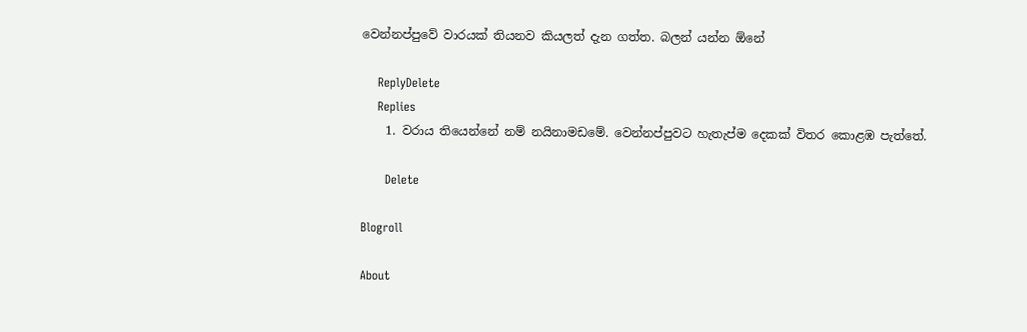වෙන්නප්පුවේ වාරයක් තියනව කියලත් දැන ගත්ත. බලන් යන්න ඕනේ

    ReplyDelete
    Replies
    1. වරාය තියෙන්නේ නම් නයිනාමඩමේ. වෙන්නප්පුවට හැතැප්ම දෙකක් විතර කොළඹ පැත්තේ.

      Delete

Blogroll

About